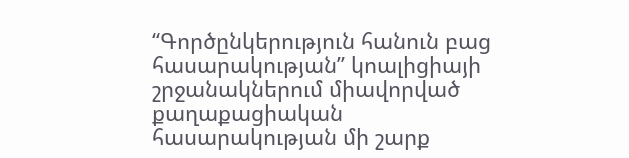“Գործընկերություն հանուն բաց հասարակության” կոալիցիայի շրջանակներում միավորված քաղաքացիական հասարակության մի շարք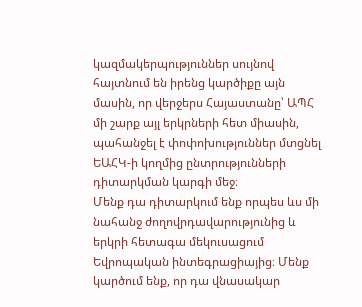կազմակերպություններ սույնով հայտնում են իրենց կարծիքը այն մասին, որ վերջերս Հայաստանը՝ ԱՊՀ մի շարք այլ երկրների հետ միասին, պահանջել է փոփոխություններ մտցնել ԵԱՀԿ-ի կողմից ընտրությունների դիտարկման կարգի մեջ։
Մենք դա դիտարկում ենք որպես ևս մի նահանջ ժողովրդավարությունից և երկրի հետագա մեկուսացում Եվրոպական ինտեգրացիայից։ Մենք կարծում ենք, որ դա վնասակար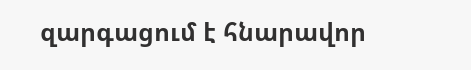զարգացում է հնարավոր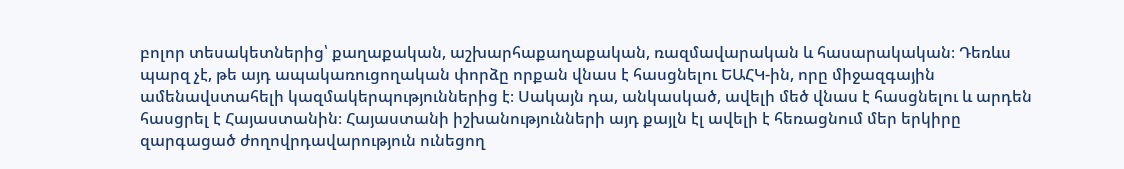բոլոր տեսակետներից՝ քաղաքական, աշխարհաքաղաքական, ռազմավարական և հասարակական։ Դեռևս պարզ չէ, թե այդ ապակառուցողական փորձը որքան վնաս է հասցնելու ԵԱՀԿ-ին, որը միջազգային ամենավստահելի կազմակերպություններից է։ Սակայն դա, անկասկած, ավելի մեծ վնաս է հասցնելու և արդեն հասցրել է Հայաստանին։ Հայաստանի իշխանությունների այդ քայլն էլ ավելի է հեռացնում մեր երկիրը զարգացած ժողովրդավարություն ունեցող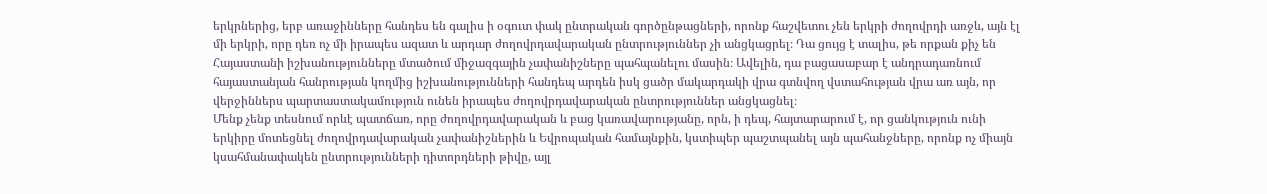երկրներից, երբ առաջինները հանդես են գալիս ի օգուտ փակ ընտրական գործընթացների, որոնք հաշվետու չեն երկրի ժողովրդի առջև, այն էլ մի երկրի, որը դեռ ոչ մի իրապես ազատ և արդար ժողովրդավարական ընտրություններ չի անցկացրել։ Դա ցույց է տալիս, թե որքան քիչ են Հայաստանի իշխանությունները մտածում միջազգային չափանիշները պահպանելու մասին։ Ավելին, դա բացասաբար է անդրադառնում հայաստանյան հանրության կողմից իշխանությունների հանդեպ արդեն իսկ ցածր մակարդակի վրա գտնվող վստահության վրա առ այն, որ վերջիններս պարտաստակամություն ունեն իրապես ժողովրդավարական ընտրություններ անցկացնել։
Մենք չենք տեսնում որևէ պատճառ, որը ժողովրդավարական և բաց կառավարությանը, որն, ի դեպ, հայտարարում է, որ ցանկություն ունի երկիրը մոտեցնել ժողովրդավարական չափանիշներին և Եվրոպական համայնքին, կստիպեր պաշտպանել այն պահանջները, որոնք ոչ միայն կսահմանափակեն ընտրությունների դիտորդների թիվը, այլ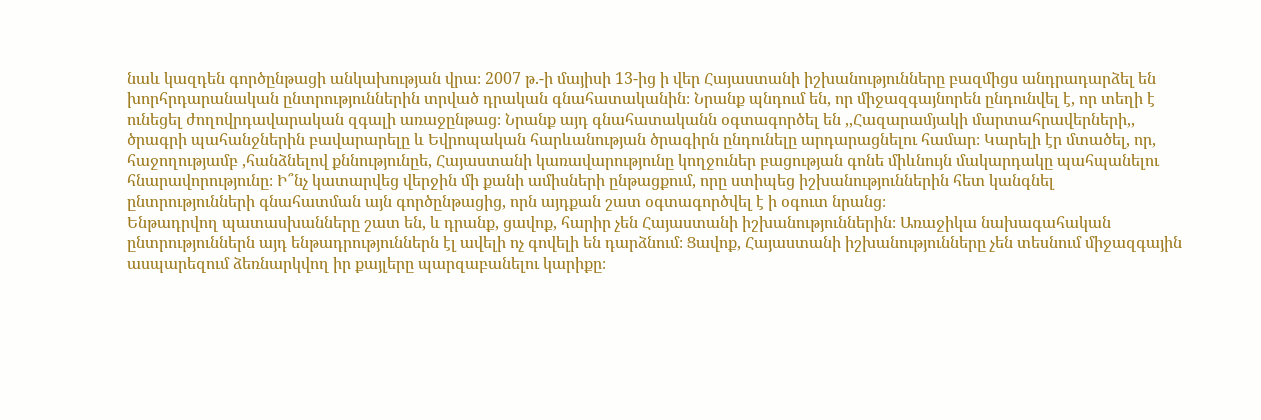նաև կազդեն գործընթացի անկախության վրա։ 2007 թ.-ի մայիսի 13-ից ի վեր Հայաստանի իշխանությունները բազմիցս անդրադարձել են խորհրդարանական ընտրություններին տրված դրական գնահատականին։ Նրանք պնդում են, որ միջազգայնորեն ընդունվել է, որ տեղի է ունեցել ժողովրդավարական զգալի առաջընթաց։ Նրանք այդ գնահատականն օգտագործել են ,,Հազարամյակի մարտահրավերների,, ծրագրի պահանջներին բավարարելը և Եվրոպական հարևանության ծրագիրն ընդունելը արդարացնելու համար։ Կարելի էր մտածել, որ, հաջողությամբ ,հանձնելով քննությունըե, Հայաստանի կառավարությունը կողջուներ բացության գոնե միևնույն մակարդակը պահպանելու հնարավորությունը։ Ի՞նչ կատարվեց վերջին մի քանի ամիսների ընթացքում, որը ստիպեց իշխանություններին հետ կանգնել ընտրությունների գնահատման այն գործընթացից, որն այդքան շատ օգտագործվել է ի օգուտ նրանց։
Ենթադրվող պատասխանները շատ են, և դրանք, ցավոք, հարիր չեն Հայաստանի իշխանություններին։ Առաջիկա նախագահական ընտրություններն այդ ենթադրություններն էլ ավելի ոչ գովելի են դարձնում։ Ցավոք, Հայաստանի իշխանությունները չեն տեսնում միջազգային ասպարեզում ձեռնարկվող իր քայլերը պարզաբանելու կարիքը։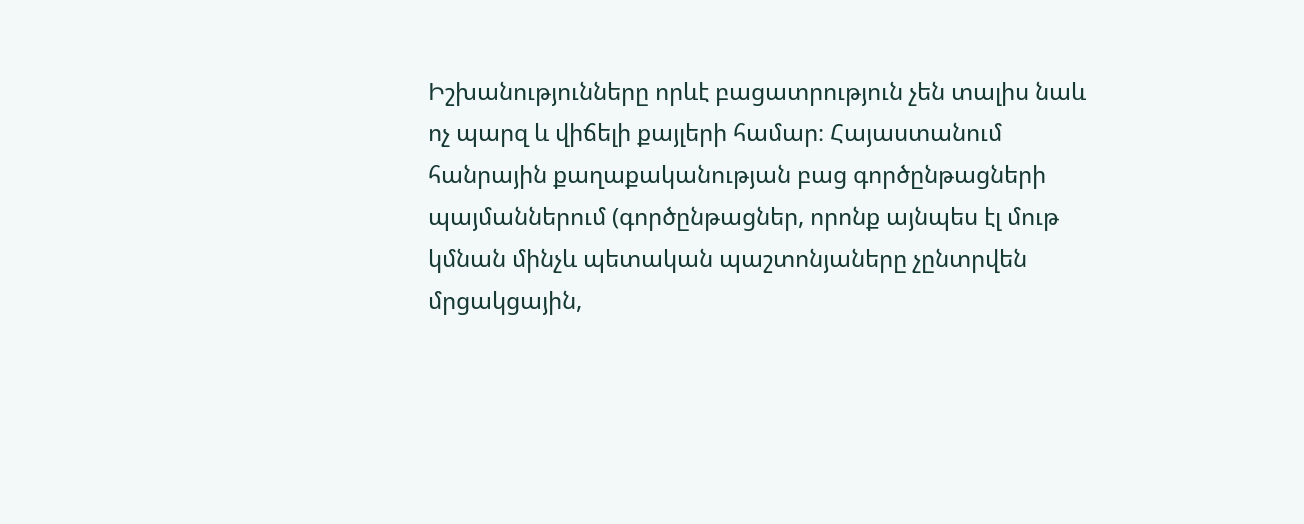Իշխանությունները որևէ բացատրություն չեն տալիս նաև ոչ պարզ և վիճելի քայլերի համար։ Հայաստանում հանրային քաղաքականության բաց գործընթացների պայմաններում (գործընթացներ, որոնք այնպես էլ մութ կմնան մինչև պետական պաշտոնյաները չընտրվեն մրցակցային,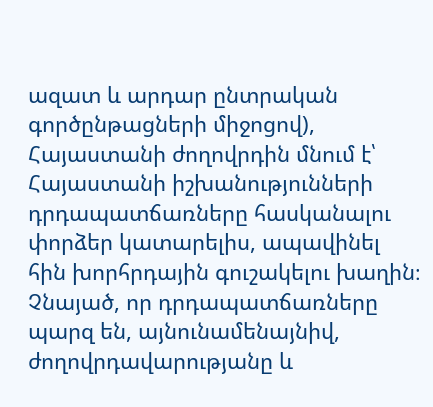ազատ և արդար ընտրական գործընթացների միջոցով), Հայաստանի ժողովրդին մնում է՝ Հայաստանի իշխանությունների դրդապատճառները հասկանալու փորձեր կատարելիս, ապավինել հին խորհրդային գուշակելու խաղին։
Չնայած, որ դրդապատճառները պարզ են, այնունամենայնիվ, ժողովրդավարությանը և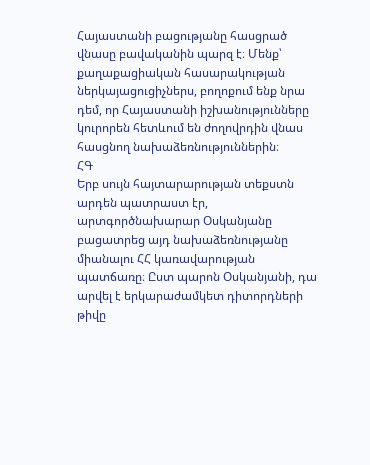Հայաստանի բացությանը հասցրած վնասը բավականին պարզ է։ Մենք՝ քաղաքացիական հասարակության ներկայացուցիչներս, բողոքում ենք նրա դեմ, որ Հայաստանի իշխանությունները կուրորեն հետևում են ժողովրդին վնաս հասցնող նախաձեռնություններին։
ՀԳ
Երբ սույն հայտարարության տեքստն արդեն պատրաստ էր, արտգործնախարար Օսկանյանը բացատրեց այդ նախաձեռնությանը միանալու ՀՀ կառավարության պատճառը։ Ըստ պարոն Օսկանյանի, դա արվել է երկարաժամկետ դիտորդների թիվը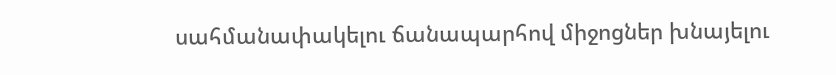սահմանափակելու ճանապարհով միջոցներ խնայելու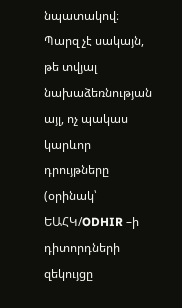նպատակով։ Պարզ չէ սակայն, թե տվյալ նախաձեռնության այլ, ոչ պակաս կարևոր դրույթները (օրինակ՝ ԵԱՀԿ/ODHIR –ի դիտորդների զեկույցը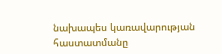նախապես կառավարության հաստատմանը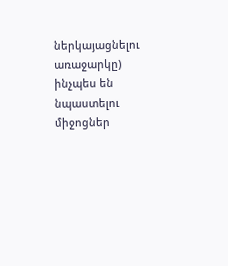ներկայացնելու առաջարկը) ինչպես են նպաստելու միջոցներ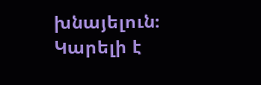խնայելուն։ Կարելի է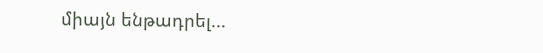միայն ենթադրել...